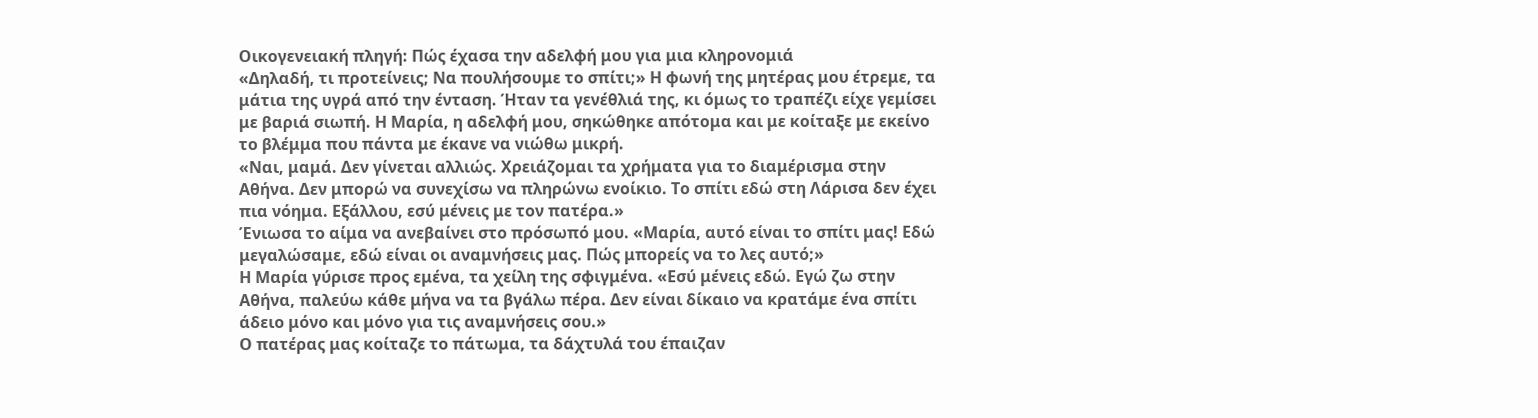Οικογενειακή πληγή: Πώς έχασα την αδελφή μου για μια κληρονομιά
«Δηλαδή, τι προτείνεις; Να πουλήσουμε το σπίτι;» Η φωνή της μητέρας μου έτρεμε, τα μάτια της υγρά από την ένταση. Ήταν τα γενέθλιά της, κι όμως το τραπέζι είχε γεμίσει με βαριά σιωπή. Η Μαρία, η αδελφή μου, σηκώθηκε απότομα και με κοίταξε με εκείνο το βλέμμα που πάντα με έκανε να νιώθω μικρή.
«Ναι, μαμά. Δεν γίνεται αλλιώς. Χρειάζομαι τα χρήματα για το διαμέρισμα στην Αθήνα. Δεν μπορώ να συνεχίσω να πληρώνω ενοίκιο. Το σπίτι εδώ στη Λάρισα δεν έχει πια νόημα. Εξάλλου, εσύ μένεις με τον πατέρα.»
Ένιωσα το αίμα να ανεβαίνει στο πρόσωπό μου. «Μαρία, αυτό είναι το σπίτι μας! Εδώ μεγαλώσαμε, εδώ είναι οι αναμνήσεις μας. Πώς μπορείς να το λες αυτό;»
Η Μαρία γύρισε προς εμένα, τα χείλη της σφιγμένα. «Εσύ μένεις εδώ. Εγώ ζω στην Αθήνα, παλεύω κάθε μήνα να τα βγάλω πέρα. Δεν είναι δίκαιο να κρατάμε ένα σπίτι άδειο μόνο και μόνο για τις αναμνήσεις σου.»
Ο πατέρας μας κοίταζε το πάτωμα, τα δάχτυλά του έπαιζαν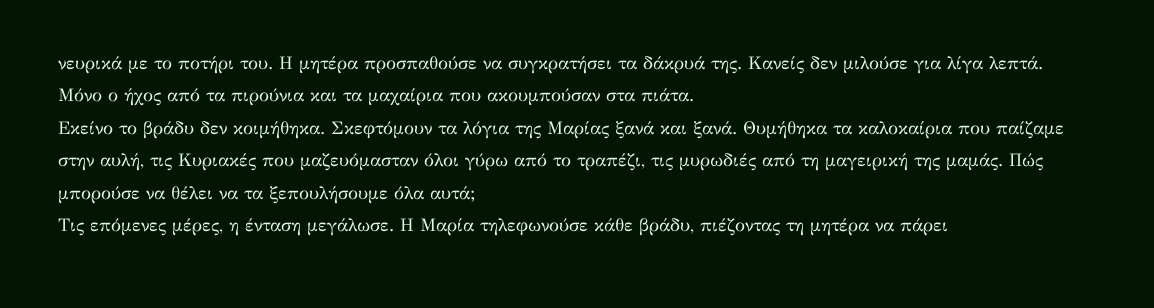νευρικά με το ποτήρι του. Η μητέρα προσπαθούσε να συγκρατήσει τα δάκρυά της. Κανείς δεν μιλούσε για λίγα λεπτά. Μόνο ο ήχος από τα πιρούνια και τα μαχαίρια που ακουμπούσαν στα πιάτα.
Εκείνο το βράδυ δεν κοιμήθηκα. Σκεφτόμουν τα λόγια της Μαρίας ξανά και ξανά. Θυμήθηκα τα καλοκαίρια που παίζαμε στην αυλή, τις Κυριακές που μαζευόμασταν όλοι γύρω από το τραπέζι, τις μυρωδιές από τη μαγειρική της μαμάς. Πώς μπορούσε να θέλει να τα ξεπουλήσουμε όλα αυτά;
Τις επόμενες μέρες, η ένταση μεγάλωσε. Η Μαρία τηλεφωνούσε κάθε βράδυ, πιέζοντας τη μητέρα να πάρει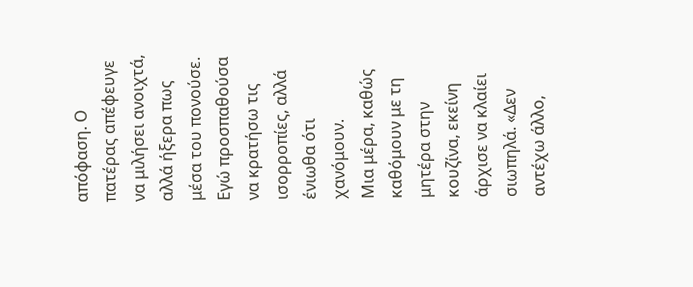απόφαση. Ο πατέρας απέφευγε να μιλήσει ανοιχτά, αλλά ήξερα πως μέσα του πονούσε. Εγώ προσπαθούσα να κρατήσω τις ισορροπίες, αλλά ένιωθα ότι χανόμουν.
Μια μέρα, καθώς καθόμουν με τη μητέρα στην κουζίνα, εκείνη άρχισε να κλαίει σιωπηλά. «Δεν αντέχω άλλο,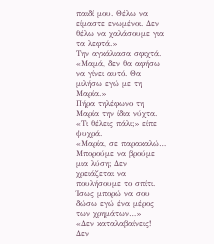παιδί μου. Θέλω να είμαστε ενωμένοι. Δεν θέλω να χαλάσουμε για τα λεφτά.»
Την αγκάλιασα σφιχτά. «Μαμά, δεν θα αφήσω να γίνει αυτό. Θα μιλήσω εγώ με τη Μαρία.»
Πήρα τηλέφωνο τη Μαρία την ίδια νύχτα.
«Τι θέλεις πάλι;» είπε ψυχρά.
«Μαρία, σε παρακαλώ… Μπορούμε να βρούμε μια λύση; Δεν χρειάζεται να πουλήσουμε το σπίτι. Ίσως μπορώ να σου δώσω εγώ ένα μέρος των χρημάτων…»
«Δεν καταλαβαίνεις! Δεν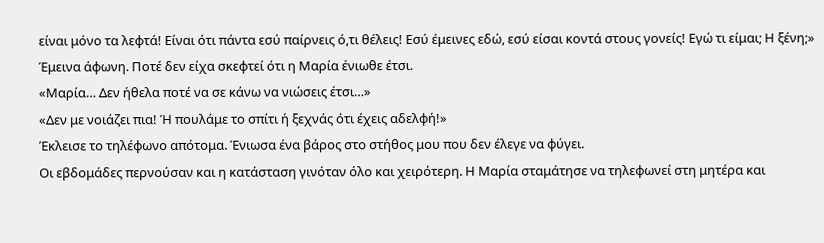είναι μόνο τα λεφτά! Είναι ότι πάντα εσύ παίρνεις ό,τι θέλεις! Εσύ έμεινες εδώ, εσύ είσαι κοντά στους γονείς! Εγώ τι είμαι; Η ξένη;»
Έμεινα άφωνη. Ποτέ δεν είχα σκεφτεί ότι η Μαρία ένιωθε έτσι.
«Μαρία… Δεν ήθελα ποτέ να σε κάνω να νιώσεις έτσι…»
«Δεν με νοιάζει πια! Ή πουλάμε το σπίτι ή ξεχνάς ότι έχεις αδελφή!»
Έκλεισε το τηλέφωνο απότομα. Ένιωσα ένα βάρος στο στήθος μου που δεν έλεγε να φύγει.
Οι εβδομάδες περνούσαν και η κατάσταση γινόταν όλο και χειρότερη. Η Μαρία σταμάτησε να τηλεφωνεί στη μητέρα και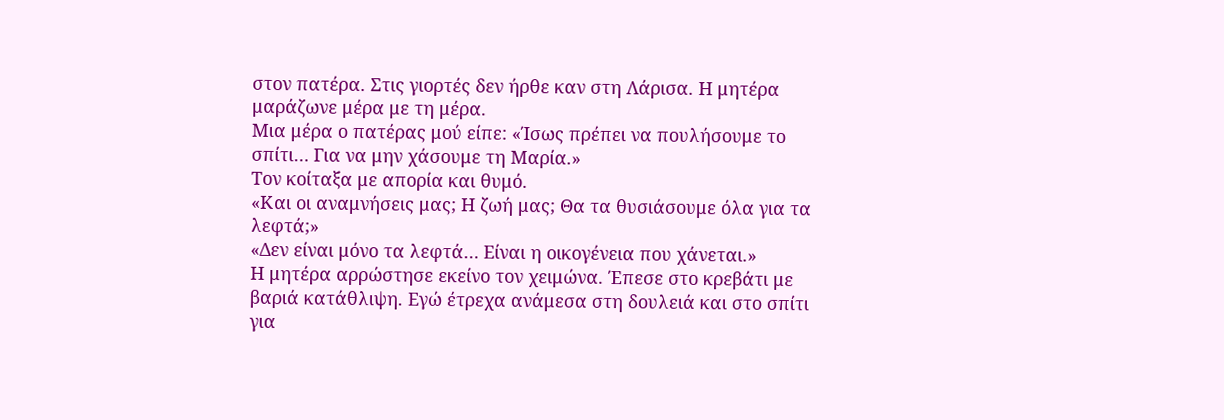στον πατέρα. Στις γιορτές δεν ήρθε καν στη Λάρισα. Η μητέρα μαράζωνε μέρα με τη μέρα.
Μια μέρα ο πατέρας μού είπε: «Ίσως πρέπει να πουλήσουμε το σπίτι… Για να μην χάσουμε τη Μαρία.»
Τον κοίταξα με απορία και θυμό.
«Και οι αναμνήσεις μας; Η ζωή μας; Θα τα θυσιάσουμε όλα για τα λεφτά;»
«Δεν είναι μόνο τα λεφτά… Είναι η οικογένεια που χάνεται.»
Η μητέρα αρρώστησε εκείνο τον χειμώνα. Έπεσε στο κρεβάτι με βαριά κατάθλιψη. Εγώ έτρεχα ανάμεσα στη δουλειά και στο σπίτι για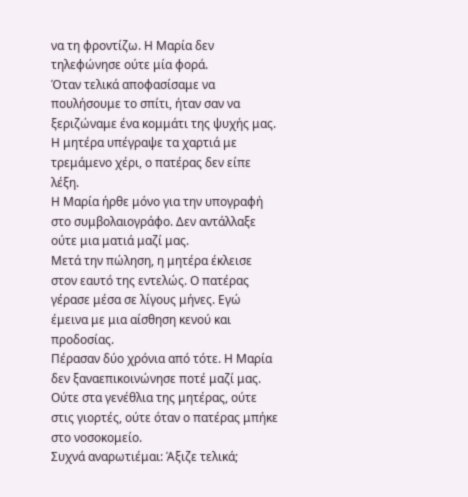να τη φροντίζω. Η Μαρία δεν τηλεφώνησε ούτε μία φορά.
Όταν τελικά αποφασίσαμε να πουλήσουμε το σπίτι, ήταν σαν να ξεριζώναμε ένα κομμάτι της ψυχής μας. Η μητέρα υπέγραψε τα χαρτιά με τρεμάμενο χέρι, ο πατέρας δεν είπε λέξη.
Η Μαρία ήρθε μόνο για την υπογραφή στο συμβολαιογράφο. Δεν αντάλλαξε ούτε μια ματιά μαζί μας.
Μετά την πώληση, η μητέρα έκλεισε στον εαυτό της εντελώς. Ο πατέρας γέρασε μέσα σε λίγους μήνες. Εγώ έμεινα με μια αίσθηση κενού και προδοσίας.
Πέρασαν δύο χρόνια από τότε. Η Μαρία δεν ξαναεπικοινώνησε ποτέ μαζί μας. Ούτε στα γενέθλια της μητέρας, ούτε στις γιορτές, ούτε όταν ο πατέρας μπήκε στο νοσοκομείο.
Συχνά αναρωτιέμαι: Άξιζε τελικά;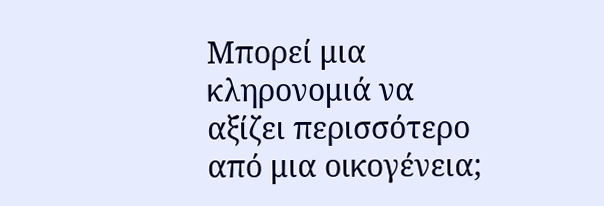Μπορεί μια κληρονομιά να αξίζει περισσότερο από μια οικογένεια;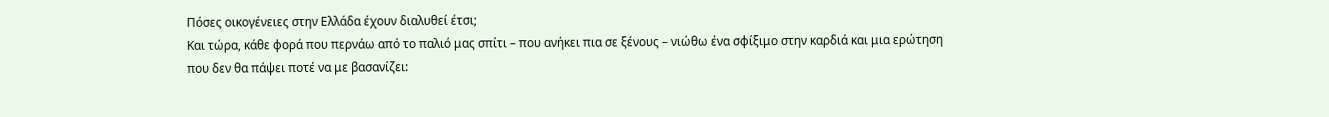Πόσες οικογένειες στην Ελλάδα έχουν διαλυθεί έτσι;
Και τώρα, κάθε φορά που περνάω από το παλιό μας σπίτι – που ανήκει πια σε ξένους – νιώθω ένα σφίξιμο στην καρδιά και μια ερώτηση που δεν θα πάψει ποτέ να με βασανίζει: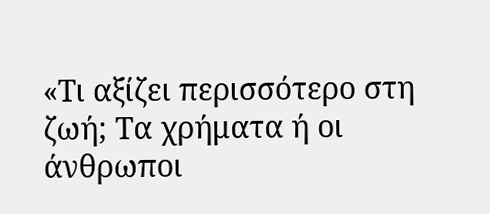«Τι αξίζει περισσότερο στη ζωή; Τα χρήματα ή οι άνθρωποι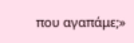που αγαπάμε;»